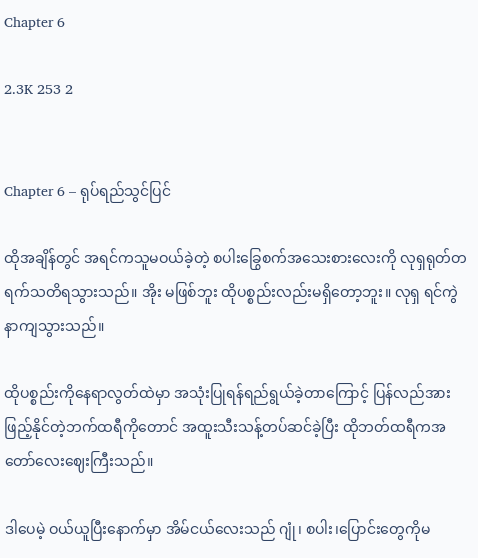Chapter 6

2.3K 253 2


Chapter 6 – ရုပ်ရည်သွင်ပြင်

ထိုအချိန်တွင် အရင်ကသူမဝယ်ခဲ့တဲ့ စပါးခြွေစက်အသေးစားလေးကို လုရှရုတ်တရက်သတိရသွားသည်။ အိုး မဖြစ်ဘူး ထိုပစ္စည်းလည်းမရှိတော့ဘူး။ လုရှ ရင်ကွဲနာကျသွားသည်။

ထိုပစ္စည်းကိုနေရာလွတ်ထဲမှာ အသုံးပြုရန်ရည်ရွယ်ခဲ့တာကြောင့် ပြန်လည်အားဖြည့်နိုင်တဲ့ဘက်ထရီကို‌တောင် အထူးသီးသန့်တပ်ဆင်ခဲ့ပြီး ထိုဘတ်ထရီကအတော်လေးဈေးကြီးသည်။

ဒါပေမဲ့ ဝယ်ယူပြီးနောက်မှာ အိမ်ငယ်လေးသည် ဂျုံ၊ စပါး၊ပြောင်းတွေကိုမ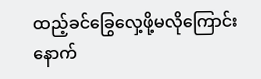ထည့်ခင်ခြွေလှေ့ဖို့မလိုကြောင်း နောက်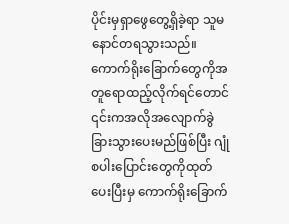ပိုင်းမှရှာဖွေတွေ့ရှိခဲ့ရာ သူမနောင်တရသွားသည်။ ကောက်ရိုးခြောက်တွေကိုအတူရောထည့်လိုက်ရင်တောင် ၎င်းကအလိုအလျောက်ခွဲခြားသွားပေးမည်ဖြစ်ပြီး ဂျုံစပါးပြောင်းတွေကိုထုတ်ပေးပြီးမှ ကောက်ရိုးခြောက်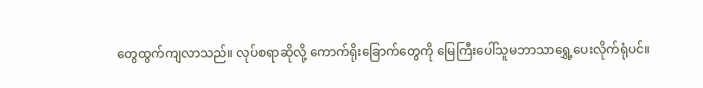တွေထွက်ကျလာသည်။ လုပ်စရာဆိုလို့ ကောက်ရိုးခြောက်တွေကို မြေကြီးပေါ်သူမဘာသာရွှေ့ပေးလိုက်ရုံပင်။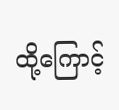ထို့ကြောင့်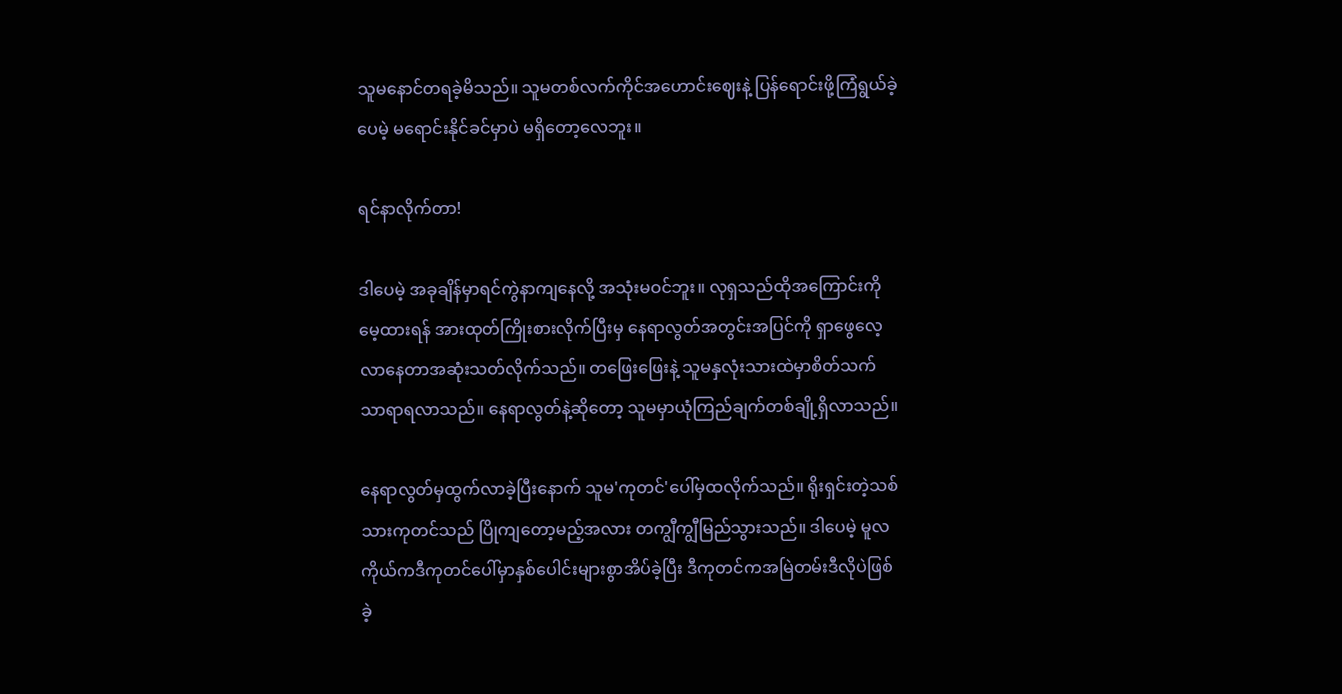သူမနောင်တရခဲ့မိသည်။ သူမတစ်လက်ကိုင်အဟောင်းဈေးနဲ့ ပြန်ရောင်းဖို့ကြံရွယ်ခဲ့ပေမဲ့ မရောင်းနိုင်ခင်မှာပဲ မရှိတော့လေဘူး။

ရင်နာလိုက်တာ!

ဒါပေမဲ့ အခုချိန်မှာရင်ကွဲနာကျနေလို့ အသုံးမဝင်ဘူး။ လုရှသည်ထိုအကြောင်းကိုမေ့ထားရန် အားထုတ်ကြိုးစားလိုက်ပြီးမှ နေရာလွတ်အတွင်းအပြင်ကို ‌ရှာဖွေလေ့လာနေတာအဆုံးသတ်လိုက်သည်။ တဖြေးဖြေးနဲ့ သူမနှလုံးသားထဲမှာစိတ်သက်သာရာရလာသည်။ နေရာလွတ်နဲ့ဆိုတော့ သူမမှာယုံကြည်ချက်တစ်ချို့ရှိလာသည်။

နေရာလွတ်မှထွက်လာခဲ့ပြီးနောက် သူမ'ကုတင်'ပေါ်မှထလိုက်သည်။ ရိုးရှင်းတဲ့သစ်သားကုတင်သည် ပြိုကျတော့မည့်အလား တကျွီကျွီမြည်သွားသည်။ ဒါပေမဲ့ မူလကိုယ်ကဒီကုတင်ပေါ်မှာနှစ်ပေါင်းများစွာအိပ်ခဲ့ပြီး ဒီကုတင်ကအမြဲတမ်းဒီလိုပဲဖြစ်ခဲ့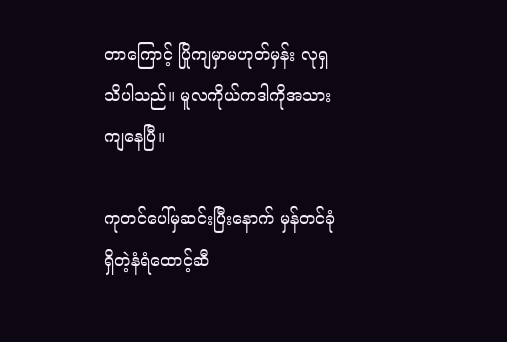တာကြောင့် ပြိုကျမှာမဟုတ်မှန်း လုရှသိပါသည်။ မူလကိုယ်ကဒါကိုအသားကျနေပြီ။

ကုတင်ပေါ်မှဆင်းပြီးနောက် မှန်တင်ခုံရှိတဲ့နံရံထောင့်ဆီ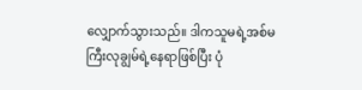လျှောက်သွားသည်။ ဒါကသူမရဲ့အစ်မကြီးလုချွမ်ရဲ့နေရာဖြစ်ပြီး ပုံ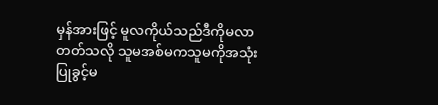မှန်အားဖြင့် မူလကိုယ်သည်ဒီကိုမလာတတ်သလို သူမအစ်မကသူမကိုအသုံးပြုခွင့်မ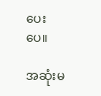ပေးပေ။

အဆုံးမ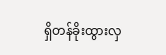ရှိတန်ခိုးထွားလှ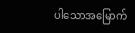ပါသောအမြောက်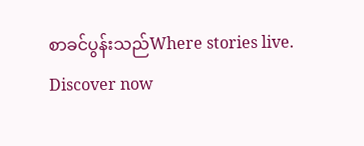စာခင်ပွန်းသည်Where stories live. Discover now